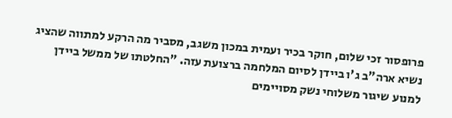פרופסור זכי שלום, חוקר בכיר ועמית במכון משגב, מסביר מה הרקע למתווה שהציג נשיא ארה"ב ג'ו ביידן לסיום המלחמה ברצועת עזה. "החלטתו של ממשל ביידן למנוע שיגור משלוחי נשק מסויימים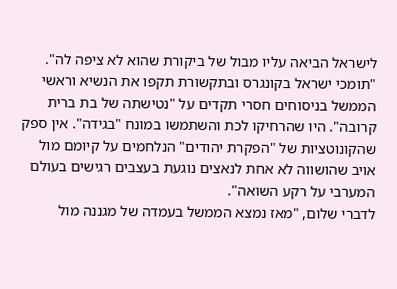לישראל הביאה עליו מבול של ביקורת שהוא לא ציפה לה".
"תומכי ישראל בקונגרס ובתקשורת תקפו את הנשיא וראשי הממשל בניסוחים חסרי תקדים על "נטישתה של בת ברית קרובה". היו שהרחיקו לכת והשתמשו במונח "בגידה". אין ספק שהקונוטציות של "הפקרת יהודים" הנלחמים על קיומם מול אויב שהושווה לא אחת לנאצים נוגעת בעצבים רגישים בעולם המערבי על רקע השואה".
לדברי שלום, "מאז נמצא הממשל בעמדה של מגננה מול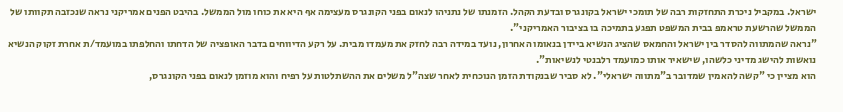ישראל. במקביל ניכרת התחזקות רבה של תומכי ישראל בקונגרס ובדעת הקהל. הזמנתו של נתניהו לנאום בפני הקונגרס מעצימה אף היא את כוחו מול הממשל. בהיבט הפנים אמריקני נראה שנכזבה תקוותו של הממשל שהרשעת טראמפ בבית המשפט תפגע בתמיכה בו בציבור האמריקני".
"נראה שהמתווה להסדר בין ישראל והחמאס שהציג הנשיא ביידן בנאומו האחרון, נועד במידה רבה לחזק את מעמדו מבית. על רקע הדיווחים בדבר האופציה של הדחתו והחלפתו במועמד/ת אחרת זקוק הנשיא נואשות להישג מדיני כלשהו, שישאיר אותו כמועמד רלבנטי לנשיאות".
הוא מציין כי "קשה להאמין שמדובר ב"מתווה ישראלי". לא סביר שבנקודת הזמן הנוכחית לאחר שצה"ל משלים את ההשתלטות על רפיח והוא מוזמן לנאום בפני הקונגרס,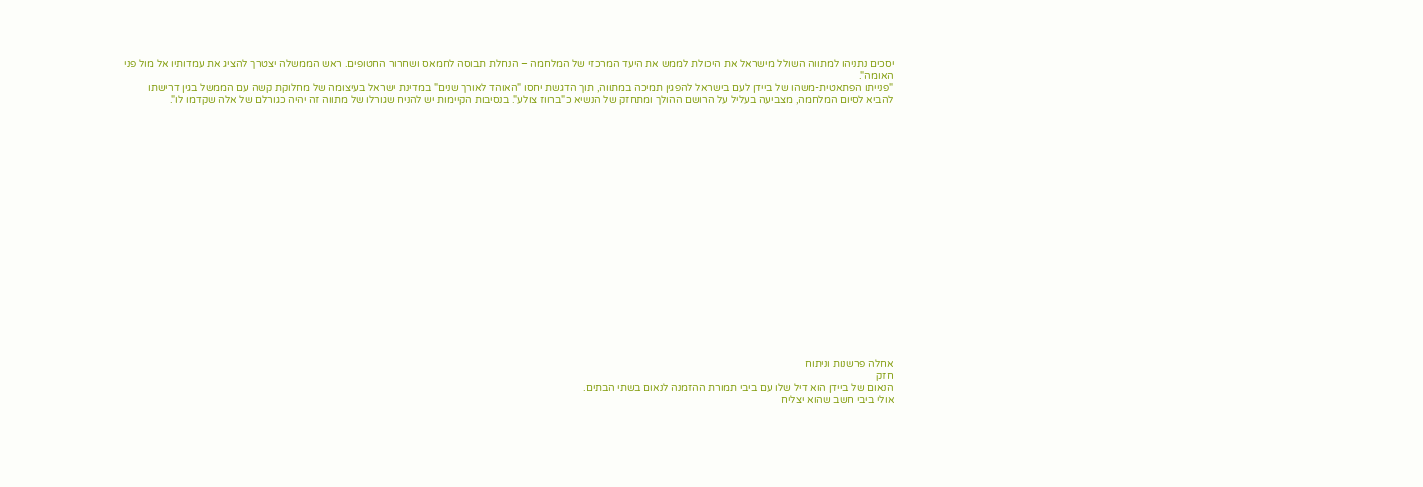יסכים נתניהו למתווה השולל מישראל את היכולת לממש את היעד המרכזי של המלחמה – הנחלת תבוסה לחמאס ושחרור החטופים. ראש הממשלה יצטרך להציג את עמדותיו אל מול פני האומה".
"פנייתו הפתאטית-משהו של ביידן לעם בישראל להפגין תמיכה במתווה, תוך הדגשת יחסו "האוהד לאורך שנים" במדינת ישראל בעיצומה של מחלוקת קשה עם הממשל בגין דרישתו להביא לסיום המלחמה, מצביעה בעליל על הרושם ההולך ומתחזק של הנשיא כ"ברווז צולע". בנסיבות הקיימות יש להניח שגורלו של מתווה זה יהיה כגורלם של אלה שקדמו לו".





















אחלה פרשנות וניתוח
חזק
הנאום של ביידן הוא דיל שלו עם ביבי תמורת ההזמנה לנאום בשתי הבתים.
אולי ביבי חשב שהוא יצליח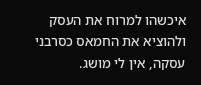איכשהו למרוח את העסק ולהוציא את החמאס כסרבני עסקה, אין לי מושג.